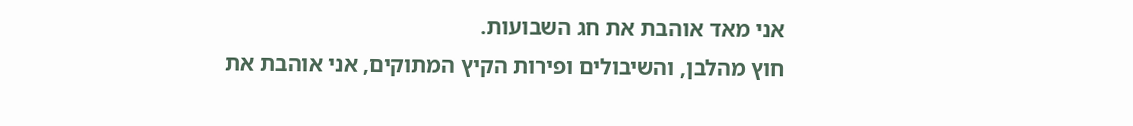אני מאד אוהבת את חג השבועות.
חוץ מהלבן, והשיבולים ופירות הקיץ המתוקים, אני אוהבת את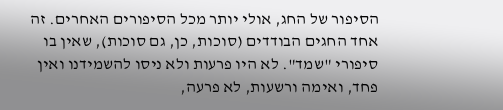הסיפור של החג, אולי יותר מכל הסיפורים האחרים. זה אחד החגים הבודדים (סוכות, כן, גם סוכות), שאין בו סיפורי "שמד". לא היו פרעות ולא ניסו להשמידנו ואין פחד, ואימה ורשעות, לא פרעה,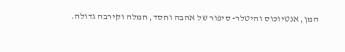המן, אנטיוכוס והיטלר- סיפור של אהבה וחסד, חמלה וקירבה גדולה.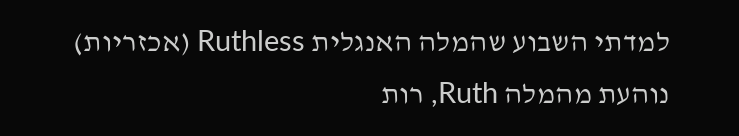למדתי השבוע שהמלה האנגלית Ruthless (אכזריות) נוהעת מהמלה Ruth, רות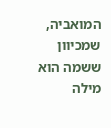המואביה, שמכיוון ששמה הוא מילה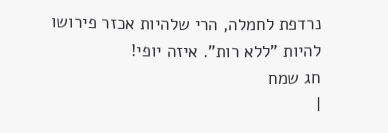נרדפת לחמלה, הרי שלהיות אכזר פירושו להיות "ללא רות". איזה יופי!
חג שמח
|